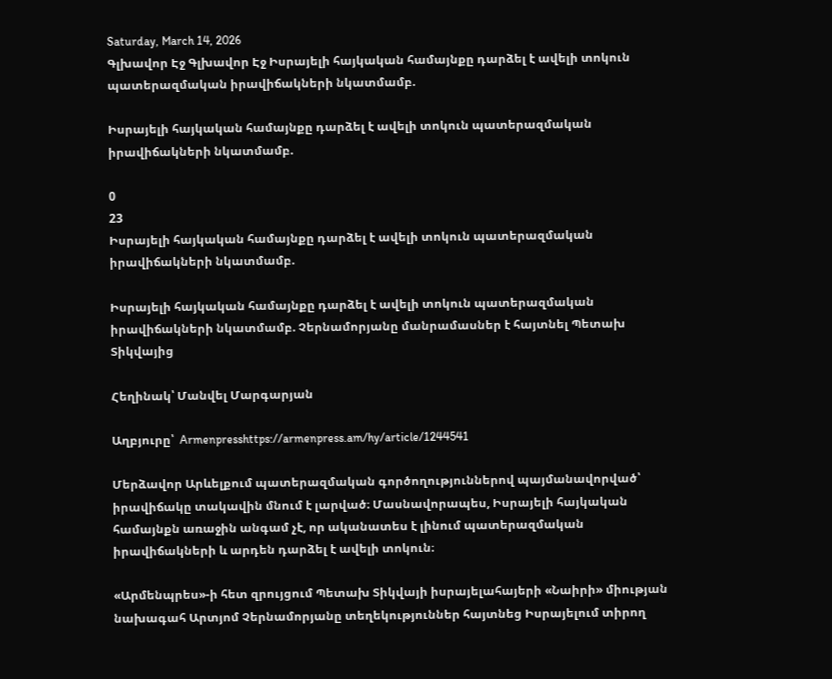Saturday, March 14, 2026
Գլխավոր Էջ Գլխավոր Էջ Իսրայելի հայկական համայնքը դարձել է ավելի տոկուն պատերազմական իրավիճակների նկատմամբ.

Իսրայելի հայկական համայնքը դարձել է ավելի տոկուն պատերազմական իրավիճակների նկատմամբ.

0
23
Իսրայելի հայկական համայնքը դարձել է ավելի տոկուն պատերազմական իրավիճակների նկատմամբ.

Իսրայելի հայկական համայնքը դարձել է ավելի տոկուն պատերազմական իրավիճակների նկատմամբ. Չերնամորյանը մանրամասներ է հայտնել Պետախ Տիկվայից

Հեղինակ՝ Մանվել Մարգարյան

Աղբյուրը՝  Armenpresshttps://armenpress.am/hy/article/1244541

Մերձավոր Արևելքում պատերազմական գործողություններով պայմանավորված՝ իրավիճակը տակավին մնում է լարված։ Մասնավորապես, Իսրայելի հայկական համայնքն առաջին անգամ չէ, որ ականատես է լինում պատերազմական իրավիճակների և արդեն դարձել է ավելի տոկուն։

«Արմենպրես»-ի հետ զրույցում Պետախ Տիկվայի իսրայելահայերի «Նաիրի» միության նախագահ Արտյոմ Չերնամորյանը տեղեկություններ հայտնեց Իսրայելում տիրող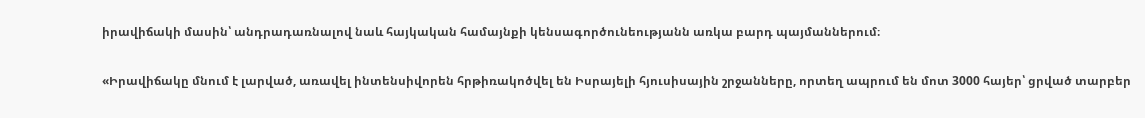իրավիճակի մասին՝ անդրադառնալով նաև հայկական համայնքի կենսագործունեությանն առկա բարդ պայմաններում։

«Իրավիճակը մնում է լարված, առավել ինտենսիվորեն հրթիռակոծվել են Իսրայելի հյուսիսային շրջանները, որտեղ ապրում են մոտ 3000 հայեր՝ ցրված տարբեր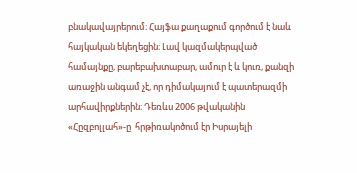բնակավայրերում։ Հայֆա քաղաքում գործում է նաև հայկական եկեղեցին։ Լավ կազմակերպված համայնքը, բարեբախտաբար, ամուր է և կուռ, քանզի առաջին անգամ չէ, որ դիմակայում է պատերազմի արհավիրքներին։ Դեռևս 2006 թվականին «Հըզբոլլահ»-ը  հրթիռակոծում էր Իսրայելի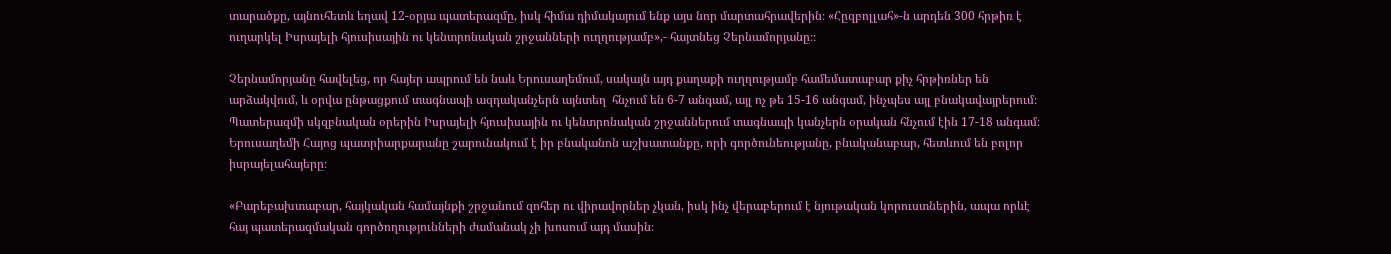տարածքը, այնուհետև եղավ 12-օրյա պատերազմը, իսկ հիմա դիմակայում ենք այս նոր մարտահրավերին։ «Հըզբոլլահ»-ն արդեն 300 հրթիռ է ուղարկել Իսրայելի հյուսիսային ու կենտրոնական շրջանների ուղղությամբ»,- հայտնեց Չերնամորյանը։։

Չերնամորյանը հավելեց, որ հայեր ապրում են նաև Երուսաղեմում, սակայն այդ քաղաքի ուղղությամբ համեմատաբար քիչ հրթիռներ են արձակվում, և օրվա ընթացքում տագնապի ազդականչերն այնտեղ  հնչում են 6-7 անգամ, այլ ոչ թե 15-16 անգամ, ինչպես այլ բնակավայրերում։ Պատերազմի սկզբնական օրերին Իսրայելի հյուսիսային ու կենտրոնական շրջաններում տագնապի կանչերն օրական հնչում էին 17-18 անգամ։ Երուսաղեմի Հայոց պատրիարքարանը շարունակում է իր բնականոն աշխատանքը, որի գործունեությանը, բնականաբար, հետևում են բոլոր իսրայելահայերը։

«Բարեբախտաբար, հայկական համայնքի շրջանում զոհեր ու վիրավորներ չկան, իսկ ինչ վերաբերում է նյութական կորուստներին, ապա որևէ հայ պատերազմական գործողությունների ժամանակ չի խոսում այդ մասին։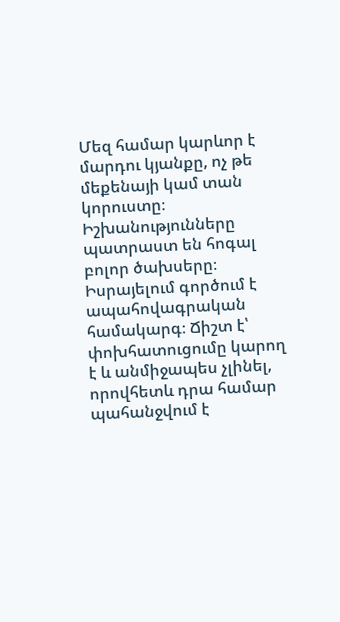Մեզ համար կարևոր է մարդու կյանքը, ոչ թե մեքենայի կամ տան կորուստը։ Իշխանությունները պատրաստ են հոգալ բոլոր ծախսերը։ Իսրայելում գործում է ապահովագրական համակարգ։ Ճիշտ է՝ փոխհատուցումը կարող է և անմիջապես չլինել, որովհետև դրա համար պահանջվում է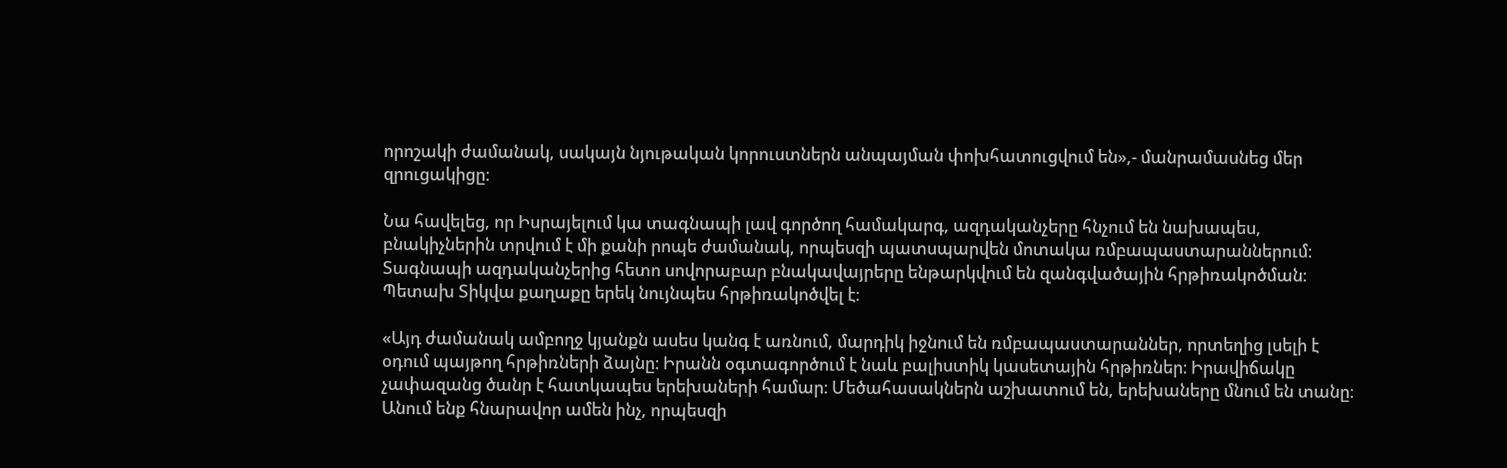որոշակի ժամանակ, սակայն նյութական կորուստներն անպայման փոխհատուցվում են»,- մանրամասնեց մեր զրուցակիցը։

Նա հավելեց, որ Իսրայելում կա տագնապի լավ գործող համակարգ, ազդականչերը հնչում են նախապես, բնակիչներին տրվում է մի քանի րոպե ժամանակ, որպեսզի պատսպարվեն մոտակա ռմբապաստարաններում։ Տագնապի ազդականչերից հետո սովորաբար բնակավայրերը ենթարկվում են զանգվածային հրթիռակոծման։ Պետախ Տիկվա քաղաքը երեկ նույնպես հրթիռակոծվել է։

«Այդ ժամանակ ամբողջ կյանքն ասես կանգ է առնում, մարդիկ իջնում են ռմբապաստարաններ, որտեղից լսելի է օդում պայթող հրթիռների ձայնը։ Իրանն օգտագործում է նաև բալիստիկ կասետային հրթիռներ։ Իրավիճակը չափազանց ծանր է հատկապես երեխաների համար։ Մեծահասակներն աշխատում են, երեխաները մնում են տանը։ Անում ենք հնարավոր ամեն ինչ, որպեսզի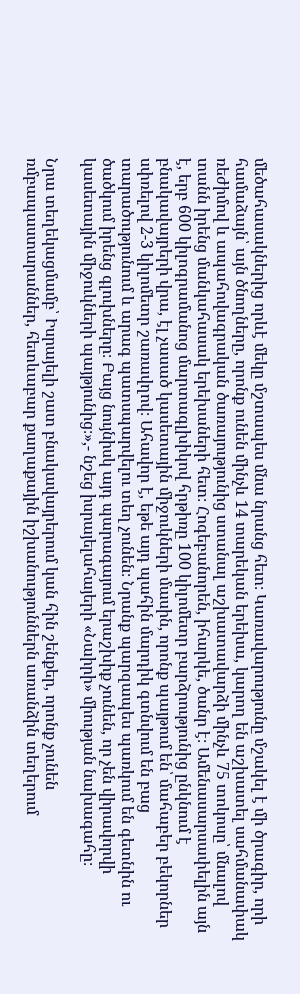մեծահասակներից որևէ մեկը մշտապես մնա նրանց հետ։ Կառավարությունը մշակել է մի ծրագիր, որի համաձայն՝ այն ծնողները, որոնք ունեն մինչև 14 տարեկան երեխա, կարող են աշխատել սահմանափակ ռեժիմով և ապահովագրական ծառայությունից ստանալ աշխատավարձի մինչև 75 տոկոսը՝ մնալով տանն իրենց մանկահասակ երեխաների հետ։ Հոգեբանորեն, իհարկե, ծանր է։ Ամենասարսափելին այն է, երբ 600 կիլոգրամանոց մարտագլխիկով հրթիռը 100 կիլոմետր բարձրությունից ընկնում է բնակավայրերի վրա, էլ չասած կասետային միջուկների մասին, որոնք պայթում են՝ մահաբեր բեկորներ սփռելով 2-3 կիլոմետր շառավղով։ Ահավոր է, եթե այդ պահին մարդիկ գտնվում են բաց տարածությունում և արագ պատսպարվելու տեղ չունեն։ Նրանք պարզապես պառկում են գետնին ու ծածկում իրենց գլուխները։ Բայց նույնիսկ այդ պարագայում երաշխիք չունեն, որ չեն վիրավորվի կասետային միջուկների պայթյունից։»,- նշեց իսրայելահայերի «Նաիրի» միության նախագահը։

Նրա տեղեկացմամբ՝ Իսրայելի շատ բնակավայրերում կան հին շենքեր, որոնք չունեն ռմբապաստարաններ, հետևաբար քաղաքային իշխանություններն առանձին տեղերում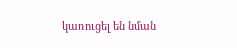կառուցել են նման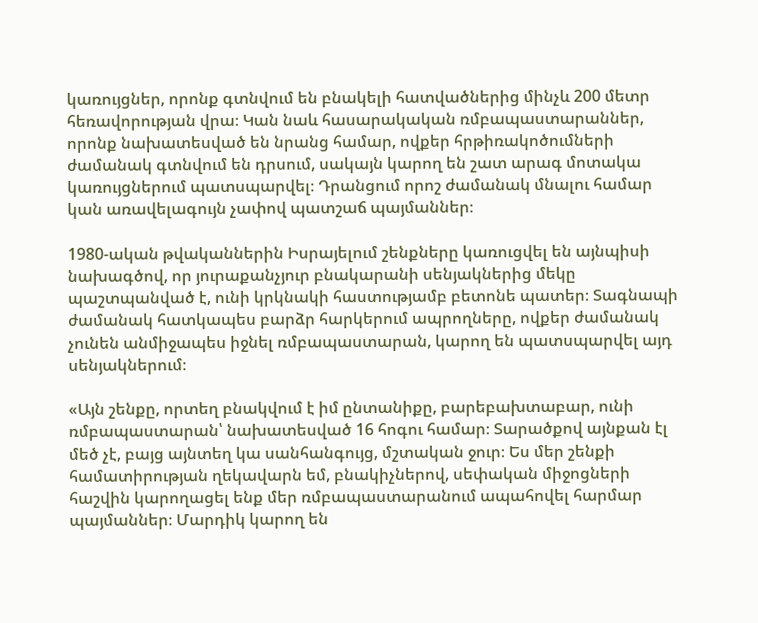կառույցներ, որոնք գտնվում են բնակելի հատվածներից մինչև 200 մետր հեռավորության վրա։ Կան նաև հասարակական ռմբապաստարաններ, որոնք նախատեսված են նրանց համար, ովքեր հրթիռակոծումների ժամանակ գտնվում են դրսում, սակայն կարող են շատ արագ մոտակա կառույցներում պատսպարվել։ Դրանցում որոշ ժամանակ մնալու համար կան առավելագույն չափով պատշաճ պայմաններ։

1980-ական թվականներին Իսրայելում շենքները կառուցվել են այնպիսի նախագծով, որ յուրաքանչյուր բնակարանի սենյակներից մեկը պաշտպանված է, ունի կրկնակի հաստությամբ բետոնե պատեր։ Տագնապի ժամանակ հատկապես բարձր հարկերում ապրողները, ովքեր ժամանակ չունեն անմիջապես իջնել ռմբապաստարան, կարող են պատսպարվել այդ սենյակներում։

«Այն շենքը, որտեղ բնակվում է իմ ընտանիքը, բարեբախտաբար, ունի ռմբապաստարան՝ նախատեսված 16 հոգու համար։ Տարածքով այնքան էլ մեծ չէ, բայց այնտեղ կա սանհանգույց, մշտական ջուր։ Ես մեր շենքի համատիրության ղեկավարն եմ, բնակիչներով, սեփական միջոցների հաշվին կարողացել ենք մեր ռմբապաստարանում ապահովել հարմար պայմաններ։ Մարդիկ կարող են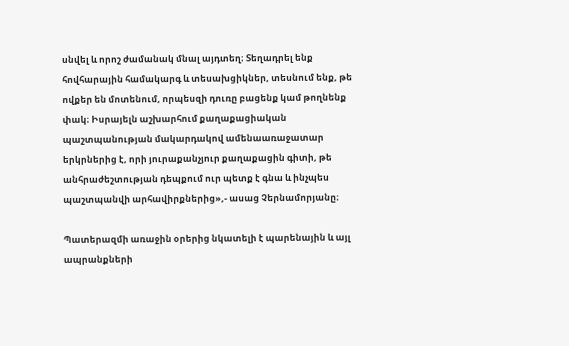սնվել և որոշ ժամանակ մնալ այդտեղ։ Տեղադրել ենք  հովհարային համակարգ և տեսախցիկներ, տեսնում ենք, թե ովքեր են մոտենում, որպեսզի դուռը բացենք կամ թողնենք փակ։ Իսրայելն աշխարհում քաղաքացիական պաշտպանության մակարդակով ամենաառաջատար երկրներից է, որի յուրաքանչյուր քաղաքացին գիտի, թե անհրաժեշտության դեպքում ուր պետք է գնա և ինչպես պաշտպանվի արհավիրքներից»,- ասաց Չերնամորյանը։

Պատերազմի առաջին օրերից նկատելի է պարենային և այլ ապրանքների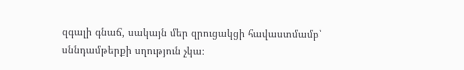զգալի գնաճ, սակայն մեր զրուցակցի հավաստմամբ՝ սննդամթերքի սղություն չկա։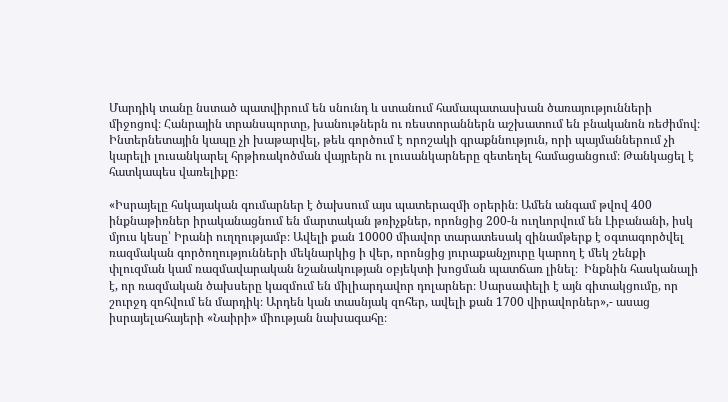Մարդիկ տանը նստած պատվիրում են սնունդ և ստանում համապատասխան ծառայությունների միջոցով։ Հանրային տրանսպորտը, խանութներն ու ռեստորաններն աշխատում են բնականոն ռեժիմով։ Ինտերնետային կապը չի խաթարվել, թեև գործում է որոշակի գրաքննություն, որի պայմաններում չի կարելի լուսանկարել հրթիռակոծման վայրերն ու լուսանկարները զետեղել համացանցում։ Թանկացել է հատկապես վառելիքը։

«Իսրայելը հսկայական գումարներ է ծախսում այս պատերազմի օրերին։ Ամեն անգամ թվով 400 ինքնաթիռներ իրականացնում են մարտական թռիչքներ, որոնցից 200-ն ուղևորվում են Լիբանանի, իսկ մյուս կեսը՝ Իրանի ուղղությամբ։ Ավելի քան 10000 միավոր տարատեսակ զինամթերք է օգտագործվել ռազմական գործողությունների մեկնարկից ի վեր, որոնցից յուրաքանչյուրը կարող է մեկ շենքի փլուզման կամ ռազմավարական նշանակության օբյեկտի խոցման պատճառ լինել։  Ինքնին հասկանալի է, որ ռազմական ծախսերը կազմում են միլիարդավոր դոլարներ։ Սարսափելի է այն գիտակցումը, որ շուրջդ զոհվում են մարդիկ։ Արդեն կան տասնյակ զոհեր, ավելի քան 1700 վիրավորներ»,- ասաց իսրայելահայերի «Նաիրի» միության նախագահը։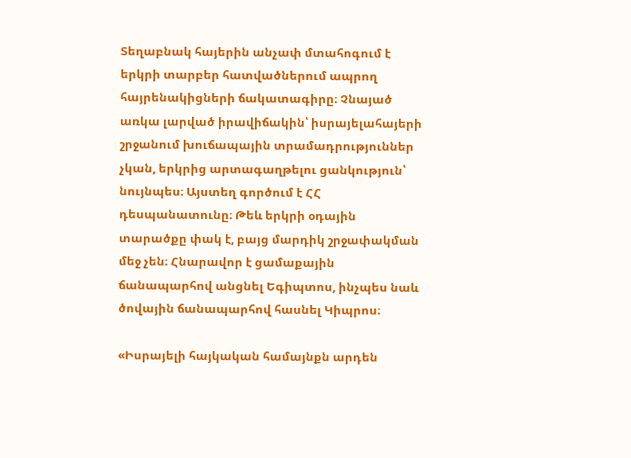Տեղաբնակ հայերին անչափ մտահոգում է երկրի տարբեր հատվածներում ապրող հայրենակիցների ճակատագիրը։ Չնայած առկա լարված իրավիճակին՝ իսրայելահայերի շրջանում խուճապային տրամադրություններ չկան, երկրից արտագաղթելու ցանկություն՝ նույնպես։ Այստեղ գործում է ՀՀ դեսպանատունը։ Թեև երկրի օդային տարածքը փակ է, բայց մարդիկ շրջափակման մեջ չեն։ Հնարավոր է ցամաքային ճանապարհով անցնել Եգիպտոս, ինչպես նաև ծովային ճանապարհով հասնել Կիպրոս։

«Իսրայելի հայկական համայնքն արդեն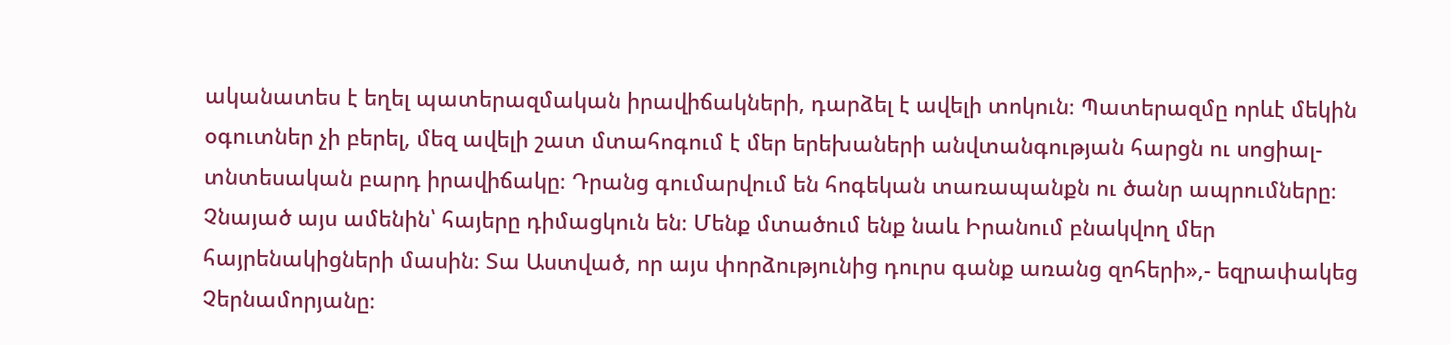ականատես է եղել պատերազմական իրավիճակների, դարձել է ավելի տոկուն։ Պատերազմը որևէ մեկին օգուտներ չի բերել, մեզ ավելի շատ մտահոգում է մեր երեխաների անվտանգության հարցն ու սոցիալ-տնտեսական բարդ իրավիճակը։ Դրանց գումարվում են հոգեկան տառապանքն ու ծանր ապրումները։ Չնայած այս ամենին՝ հայերը դիմացկուն են։ Մենք մտածում ենք նաև Իրանում բնակվող մեր հայրենակիցների մասին։ Տա Աստված, որ այս փորձությունից դուրս գանք առանց զոհերի»,- եզրափակեց Չերնամորյանը։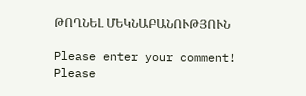ԹՈՂՆԵԼ ՄԵԿՆԱԲԱՆՈՒԹՅՈՒՆ

Please enter your comment!
Please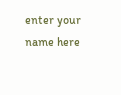enter your name here